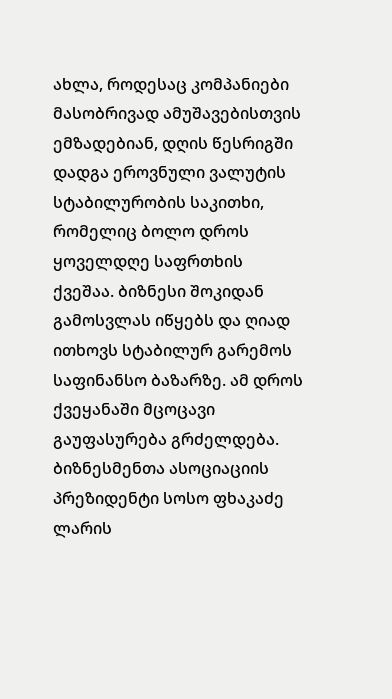ახლა, როდესაც კომპანიები მასობრივად ამუშავებისთვის ემზადებიან, დღის წესრიგში დადგა ეროვნული ვალუტის სტაბილურობის საკითხი, რომელიც ბოლო დროს ყოველდღე საფრთხის ქვეშაა. ბიზნესი შოკიდან გამოსვლას იწყებს და ღიად ითხოვს სტაბილურ გარემოს საფინანსო ბაზარზე. ამ დროს ქვეყანაში მცოცავი გაუფასურება გრძელდება.
ბიზნესმენთა ასოციაციის პრეზიდენტი სოსო ფხაკაძე ლარის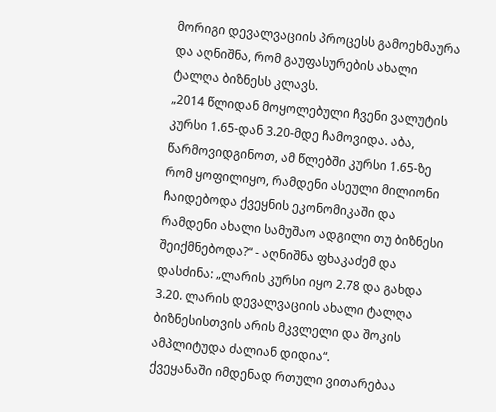მორიგი დევალვაციის პროცესს გამოეხმაურა და აღნიშნა, რომ გაუფასურების ახალი ტალღა ბიზნესს კლავს.
„2014 წლიდან მოყოლებული ჩვენი ვალუტის კურსი 1.65-დან 3.20-მდე ჩამოვიდა. აბა, წარმოვიდგინოთ, ამ წლებში კურსი 1.65-ზე რომ ყოფილიყო, რამდენი ასეული მილიონი ჩაიდებოდა ქვეყნის ეკონომიკაში და რამდენი ახალი სამუშაო ადგილი თუ ბიზნესი შეიქმნებოდა?“ - აღნიშნა ფხაკაძემ და დასძინა: „ლარის კურსი იყო 2.78 და გახდა 3.20. ლარის დევალვაციის ახალი ტალღა ბიზნესისთვის არის მკვლელი და შოკის ამპლიტუდა ძალიან დიდია“.
ქვეყანაში იმდენად რთული ვითარებაა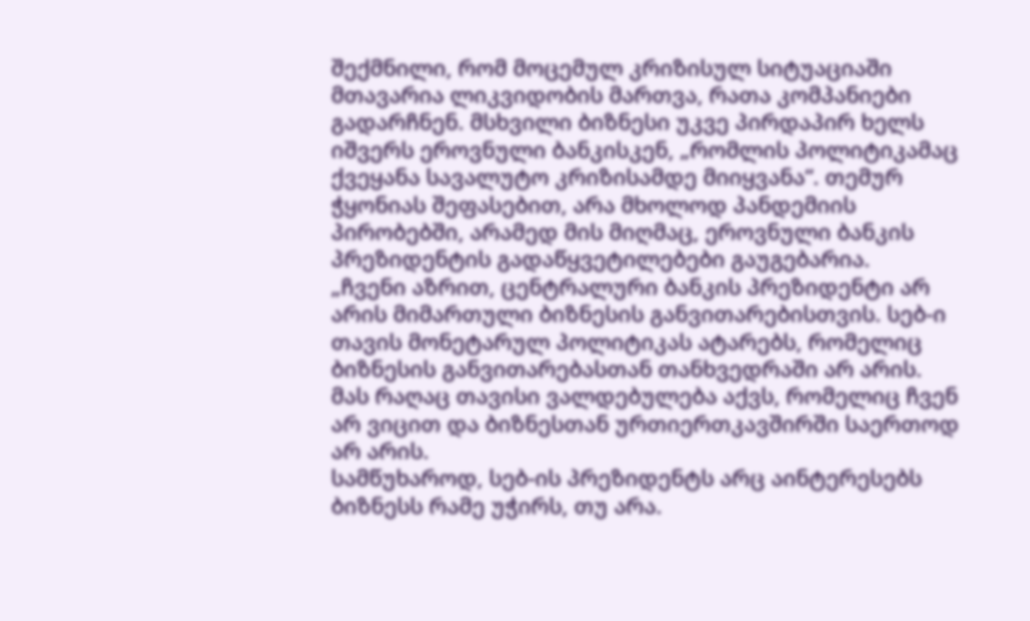შექმნილი, რომ მოცემულ კრიზისულ სიტუაციაში მთავარია ლიკვიდობის მართვა, რათა კომპანიები გადარჩნენ. მსხვილი ბიზნესი უკვე პირდაპირ ხელს იშვერს ეროვნული ბანკისკენ, „რომლის პოლიტიკამაც ქვეყანა სავალუტო კრიზისამდე მიიყვანა“. თემურ ჭყონიას შეფასებით, არა მხოლოდ პანდემიის პირობებში, არამედ მის მიღმაც, ეროვნული ბანკის პრეზიდენტის გადაწყვეტილებები გაუგებარია.
„ჩვენი აზრით, ცენტრალური ბანკის პრეზიდენტი არ არის მიმართული ბიზნესის განვითარებისთვის. სებ-ი თავის მონეტარულ პოლიტიკას ატარებს, რომელიც ბიზნესის განვითარებასთან თანხვედრაში არ არის. მას რაღაც თავისი ვალდებულება აქვს, რომელიც ჩვენ არ ვიცით და ბიზნესთან ურთიერთკავშირში საერთოდ არ არის.
სამწუხაროდ, სებ-ის პრეზიდენტს არც აინტერესებს ბიზნესს რამე უჭირს, თუ არა.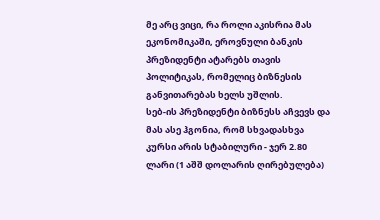მე არც ვიცი, რა როლი აკისრია მას ეკონომიკაში, ეროვნული ბანკის პრეზიდენტი ატარებს თავის პოლიტიკას, რომელიც ბიზნესის განვითარებას ხელს უშლის.
სებ-ის პრეზიდენტი ბიზნესს აჩვევს და მას ასე ჰგონია, რომ სხვადასხვა კურსი არის სტაბილური - ჯერ 2.80 ლარი (1 აშშ დოლარის ღირებულება)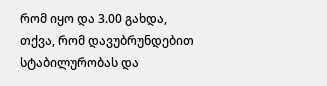რომ იყო და 3.00 გახდა, თქვა, რომ დავუბრუნდებით სტაბილურობას და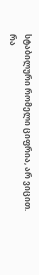სტაბილური რომელი ციფრია, არ ვიცით. რა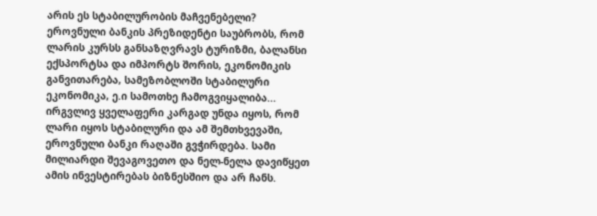არის ეს სტაბილურობის მაჩვენებელი?
ეროვნული ბანკის პრეზიდენტი საუბრობს, რომ ლარის კურსს განსაზღვრავს ტურიზმი, ბალანსი ექსპორტსა და იმპორტს შორის, ეკონომიკის განვითარება, სამეზობლოში სტაბილური ეკონომიკა, ე.ი სამოთხე ჩამოგვიყალიბა... ირგვლივ ყველაფერი კარგად უნდა იყოს, რომ ლარი იყოს სტაბილური და ამ შემთხვევაში, ეროვნული ბანკი რაღაში გვჭირდება. სამი მილიარდი შევაგოვეთო და ნელ-ნელა დავიწყეთ ამის ინვესტირებას ბიზნესშიო და არ ჩანს.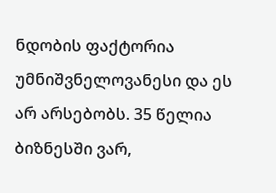ნდობის ფაქტორია უმნიშვნელოვანესი და ეს არ არსებობს. 35 წელია ბიზნესში ვარ,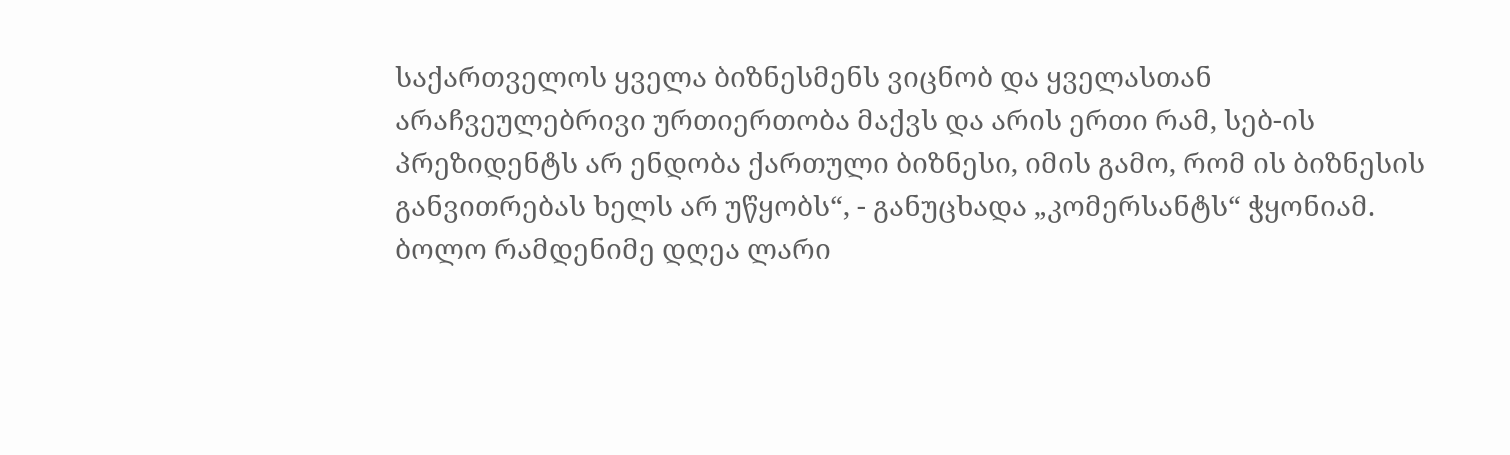საქართველოს ყველა ბიზნესმენს ვიცნობ და ყველასთან არაჩვეულებრივი ურთიერთობა მაქვს და არის ერთი რამ, სებ-ის პრეზიდენტს არ ენდობა ქართული ბიზნესი, იმის გამო, რომ ის ბიზნესის განვითრებას ხელს არ უწყობს“, - განუცხადა „კომერსანტს“ ჭყონიამ.
ბოლო რამდენიმე დღეა ლარი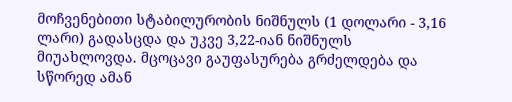მოჩვენებითი სტაბილურობის ნიშნულს (1 დოლარი - 3,16 ლარი) გადასცდა და უკვე 3,22-იან ნიშნულს მიუახლოვდა. მცოცავი გაუფასურება გრძელდება და სწორედ ამან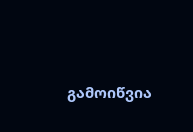გამოიწვია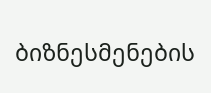ბიზნესმენების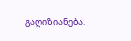გაღიზიანება.